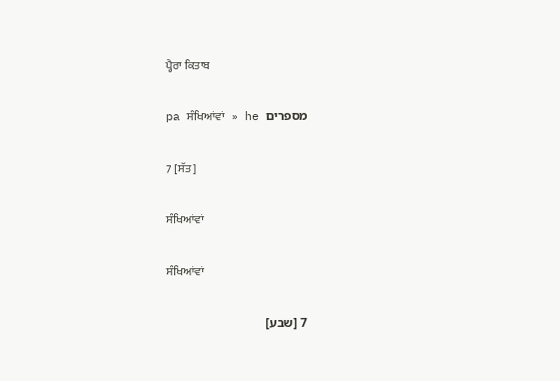ਪ੍ਹੈਰਾ ਕਿਤਾਬ

pa ਸੰਖਿਆਂਵਾਂ   »   he מספרים

7 [ਸੱਤ]

ਸੰਖਿਆਂਵਾਂ

ਸੰਖਿਆਂਵਾਂ

7 [שבע]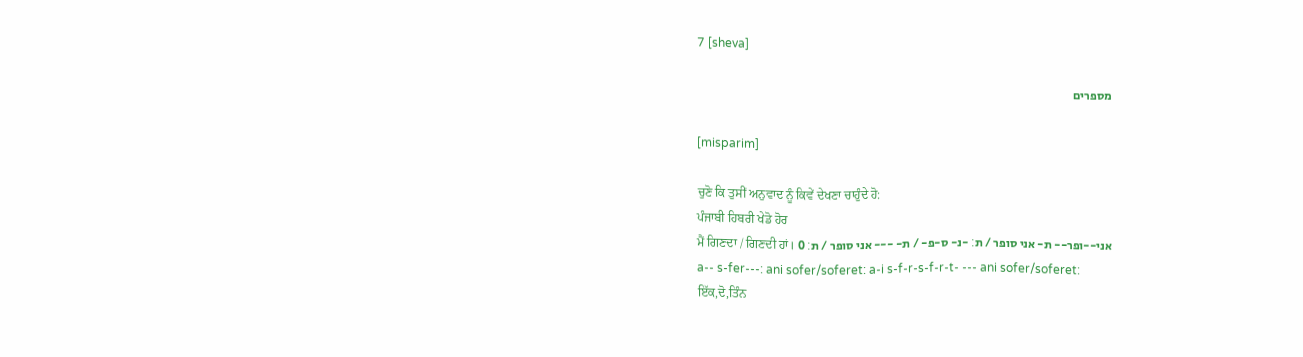7 [sheva]

מספרים

[misparim]

ਚੁਣੋ ਕਿ ਤੁਸੀਂ ਅਨੁਵਾਦ ਨੂੰ ਕਿਵੇਂ ਦੇਖਣਾ ਚਾਹੁੰਦੇ ਹੋ:
ਪੰਜਾਬੀ ਹਿਬਰੀ ਖੇਡੋ ਹੋਰ
ਮੈਂ ਗਿਣਦਾ / ਗਿਣਦੀ ਹਾਂ। אני--ופר-- ת- אני סופר / ת׃ -נ- ס-פ- / ת- --- אני סופר / ת׃ 0
a-- s-fer---: ani sofer/soferet: a-i s-f-r-s-f-r-t- --- ani sofer/soferet:
ਇੱਕ,ਦੋ,ਤਿੰਨ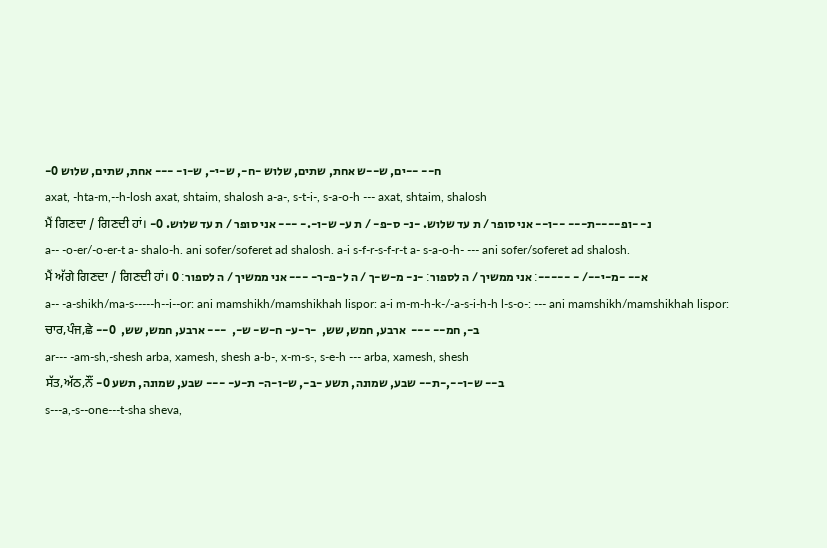-ח-- --ים, ש--ש אחת, שתים, שלוש -ח-, ש-י-, ש-ו- --- אחת, שתים, שלוש 0
axat, -hta-m,--h-losh axat, shtaim, shalosh a-a-, s-t-i-, s-a-o-h --- axat, shtaim, shalosh
ਮੈਂ ਗਿਣਦਾ / ਗਿਣਦੀ ਹਾਂ। -נ- -ופ----ת--- --ו-- אני סופר / ת עד שלוש. -נ- ס-פ- / ת ע- ש-ו-.- --- אני סופר / ת עד שלוש. 0
a-- -o-er/-o-er-t a- shalo-h. ani sofer/soferet ad shalosh. a-i s-f-r-s-f-r-t a- s-a-o-h- --- ani sofer/soferet ad shalosh.
ਮੈਂ ਅੱਗੇ ਗਿਣਦਾ / ਗਿਣਦੀ ਹਾਂ। א-- -מ-י--/ - -----׃ אני ממשיך / ה לספור׃ -נ- מ-ש-ך / ה ל-פ-ר- --- אני ממשיך / ה לספור׃ 0
a-- -a-shikh/ma-s-----h--i--or: ani mamshikh/mamshikhah lispor: a-i m-m-h-k-/-a-s-i-h-h l-s-o-: --- ani mamshikh/mamshikhah lispor:
ਚਾਰ,ਪੰਜ,ਛੇ --ב-, חמ-- ---  ארבע, חמש, שש,  -ר-ע- ח-ש- ש-,  --- ארבע, חמש, שש,  0
ar--- -am-sh,-shesh arba, xamesh, shesh a-b-, x-m-s-, s-e-h --- arba, xamesh, shesh
ਸੱਤ,ਅੱਠ,ਨੌਂ -ב-- ש-ו--,-ת-- שבע, שמונה, תשע -ב-, ש-ו-ה- ת-ע- --- שבע, שמונה, תשע 0
s---a,-s--one---t-sha sheva,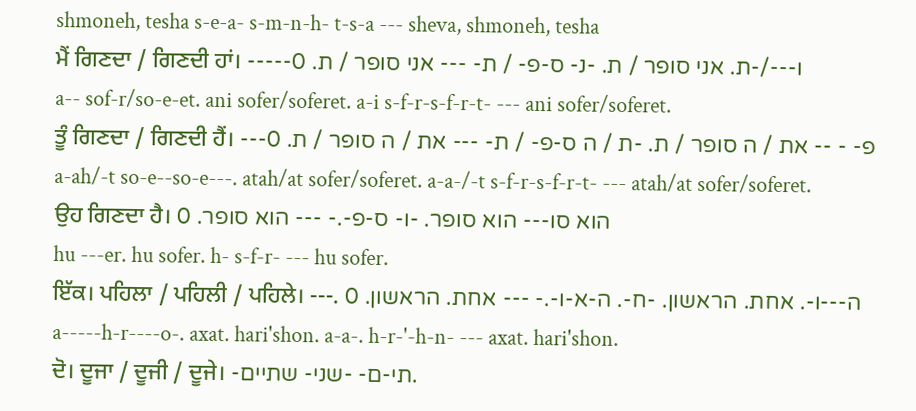shmoneh, tesha s-e-a- s-m-n-h- t-s-a --- sheva, shmoneh, tesha
ਮੈਂ ਗਿਣਦਾ / ਗਿਣਦੀ ਹਾਂ। -----ו---/-ת. אני סופר / ת. -נ- ס-פ- / ת- --- אני סופר / ת. 0
a-- sof-r/so-e-et. ani sofer/soferet. a-i s-f-r-s-f-r-t- --- ani sofer/soferet.
ਤੂੰ ਗਿਣਦਾ / ਗਿਣਦੀ ਹੈਂ। ---פ- - -- את / ה סופר / ת. -ת / ה ס-פ- / ת- --- את / ה סופר / ת. 0
a-ah/-t so-e--so-e---. atah/at sofer/soferet. a-a-/-t s-f-r-s-f-r-t- --- atah/at sofer/soferet.
ਉਹ ਗਿਣਦਾ ਹੈ। הוא סו--- הוא סופר. -ו- ס-פ-.- --- הוא סופר. 0
hu ---er. hu sofer. h- s-f-r- --- hu sofer.
ਇੱਕ। ਪਹਿਲਾ / ਪਹਿਲੀ / ਪਹਿਲੇ। ---. ה---ו-. אחת. הראשון. -ח-. ה-א-ו-.- --- אחת. הראשון. 0
a-----h-r----o-. axat. hari'shon. a-a-. h-r-'-h-n- --- axat. hari'shon.
ਦੋ। ਦੂਜਾ / ਦੂਜੀ / ਦੂਜੇ। -תי-ם- -שני- שתיים.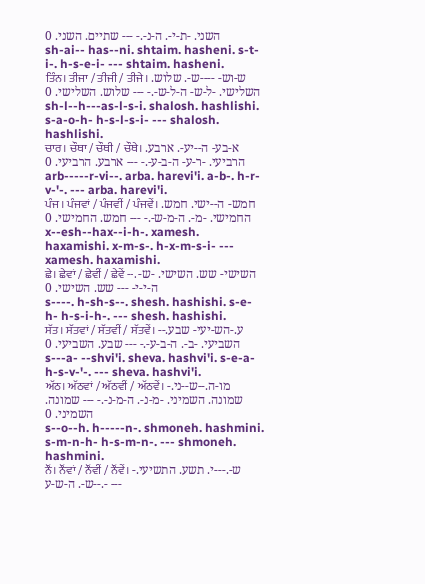השני. -ת-י-. ה-נ-.- --- שתיים. השני. 0
sh-ai-- has--ni. shtaim. hasheni. s-t-i-. h-s-e-i- --- shtaim. hasheni.
ਤਿੰਨ। ਤੀਜਾ / ਤੀਜੀ / ਤੀਜੇ। ש-וש- ----ש-. שלוש. השלישי. -ל-ש- ה-ל-ש-.- --- שלוש. השלישי. 0
sh-l--h---as-l-s-i. shalosh. hashlishi. s-a-o-h- h-s-l-s-i- --- shalosh. hashlishi.
ਚਾਰ। ਚੌਥਾ / ਚੌਥੀ / ਚੌਥੇ। א-בע- ה--יע-. ארבע. הרביעי. -ר-ע- ה-ב-ע-.- --- ארבע. הרביעי. 0
arb-----r-vi--. arba. harevi'i. a-b-. h-r-v-'-. --- arba. harevi'i.
ਪੰਜ। ਪੰਜਵਾਂ / ਪੰਜਵੀਂ / ਪੰਜਵੇਂ। חמש- ה--ישי. חמש. החמישי. -מ-. ה-מ-ש-.- --- חמש. החמישי. 0
x--esh--hax--i-h-. xamesh. haxamishi. x-m-s-. h-x-m-s-i- --- xamesh. haxamishi.
ਛੇ। ਛੇਵਾਂ / ਛੇਵੀਂ / ਛੇਵੇਂ --. השישי- שש. השישי. -ש- ה-י-י- --- שש. השישי. 0
s----. h-sh-s--. shesh. hashishi. s-e-h- h-s-i-h-. --- shesh. hashishi.
ਸੱਤ। ਸੱਤਵਾਂ / ਸੱਤਵੀਂ / ਸੱਤਵੇਂ। --ע.-הש-יעי- שבע. השביעי. -ב-. ה-ב-ע-.- --- שבע. השביעי. 0
s---a- --shvi'i. sheva. hashvi'i. s-e-a- h-s-v-'-. --- sheva. hashvi'i.
ਅੱਠ। ਅੱਠਵਾਂ / ਅੱਠਵੀਂ / ਅੱਠਵੇਂ। -מו-ה.--ש--ני. שמונה. השמיני. -מ-נ-. ה-מ-נ-.- --- שמונה. השמיני. 0
s--o--h. h-----n-. shmoneh. hashmini. s-m-n-h- h-s-m-n-. --- shmoneh. hashmini.
ਨੌਂ। ਨੌਂਵਾਂ / ਨੌਂਵੀਂ / ਨੌਂਵੇਂ। -ש-.---י. תשע. התשיעי. -ש-. ה-ש-ע-.- ---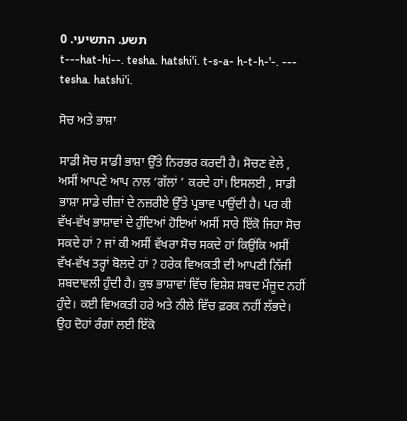תשע. התשיעי. 0
t---hat-hi--. tesha. hatshi'i. t-s-a- h-t-h-'-. --- tesha. hatshi'i.

ਸੋਚ ਅਤੇ ਭਾਸ਼ਾ

ਸਾਡੀ ਸੋਚ ਸਾਡੀ ਭਾਸ਼ਾ ਉੱਤੇ ਨਿਰਭਰ ਕਰਦੀ ਹੈ। ਸੋਚਣ ਵੇਲੇ , ਅਸੀਂ ਆਪਣੇ ਆਪ ਨਾਲ ‘ਗੱਲਾਂ ’ ਕਰਦੇ ਹਾਂ। ਇਸਲਈ , ਸਾਡੀ ਭਾਸ਼ਾ ਸਾਡੇ ਚੀਜ਼ਾਂ ਦੇ ਨਜ਼ਰੀਏ ਉੱਤੇ ਪ੍ਰਭਾਵ ਪਾਉਂਦੀ ਹੈ। ਪਰ ਕੀ ਵੱਖ-ਵੱਖ ਭਾਸ਼ਾਵਾਂ ਦੇ ਹੁੰਦਿਆਂ ਹੋਇਆਂ ਅਸੀਂ ਸਾਰੇ ਇੱਕੋ ਜਿਹਾ ਸੋਚ ਸਕਦੇ ਹਾਂ ? ਜਾਂ ਕੀ ਅਸੀਂ ਵੱਖਰਾ ਸੋਚ ਸਕਦੇ ਹਾਂ ਕਿਉਂਕਿ ਅਸੀਂ ਵੱਖ-ਵੱਖ ਤਰ੍ਹਾਂ ਬੋਲਦੇ ਹਾਂ ? ਹਰੇਕ ਵਿਅਕਤੀ ਦੀ ਆਪਣੀ ਨਿੱਜੀ ਸ਼ਬਦਾਵਲੀ ਹੁੰਦੀ ਹੈ। ਕੁਝ ਭਾਸ਼ਾਵਾਂ ਵਿੱਚ ਵਿਸ਼ੇਸ਼ ਸ਼ਬਦ ਮੌਜੂਦ ਨਹੀਂ ਹੁੰਦੇ। ਕਈ ਵਿਅਕਤੀ ਹਰੇ ਅਤੇ ਨੀਲੇ ਵਿੱਚ ਫ਼ਰਕ ਨਹੀਂ ਲੱਭਦੇ। ਉਹ ਦੋਹਾਂ ਰੰਗਾਂ ਲਈ ਇੱਕੋ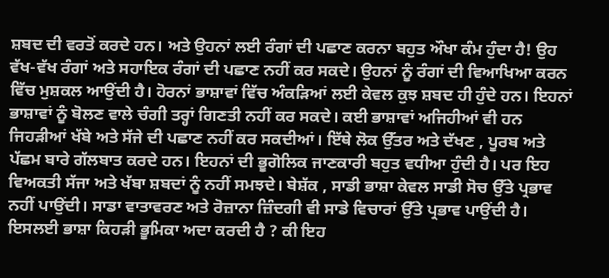ਸ਼ਬਦ ਦੀ ਵਰਤੋਂ ਕਰਦੇ ਹਨ। ਅਤੇ ਉਹਨਾਂ ਲਈ ਰੰਗਾਂ ਦੀ ਪਛਾਣ ਕਰਨਾ ਬਹੁਤ ਔਖਾ ਕੰਮ ਹੁੰਦਾ ਹੈ! ਉਹ ਵੱਖ-ਵੱਖ ਰੰਗਾਂ ਅਤੇ ਸਹਾਇਕ ਰੰਗਾਂ ਦੀ ਪਛਾਣ ਨਹੀਂ ਕਰ ਸਕਦੇ। ਉਹਨਾਂ ਨੂੰ ਰੰਗਾਂ ਦੀ ਵਿਆਖਿਆ ਕਰਨ ਵਿੱਚ ਮੁਸ਼ਕਲ ਆਉਂਦੀ ਹੈ। ਹੋਰਨਾਂ ਭਾਸ਼ਾਵਾਂ ਵਿੱਚ ਅੰਕੜਿਆਂ ਲਈ ਕੇਵਲ ਕੁਝ ਸ਼ਬਦ ਹੀ ਹੁੰਦੇ ਹਨ। ਇਹਨਾਂ ਭਾਸ਼ਾਵਾਂ ਨੂੰ ਬੋਲਣ ਵਾਲੇ ਚੰਗੀ ਤਰ੍ਹਾਂ ਗਿਣਤੀ ਨਹੀਂ ਕਰ ਸਕਦੇ। ਕਈ ਭਾਸ਼ਾਵਾਂ ਅਜਿਹੀਆਂ ਵੀ ਹਨ ਜਿਹੜੀਆਂ ਖੱਬੇ ਅਤੇ ਸੱਜੇ ਦੀ ਪਛਾਣ ਨਹੀਂ ਕਰ ਸਕਦੀਆਂ। ਇੱਥੇ ਲੋਕ ਉੱਤਰ ਅਤੇ ਦੱਖਣ , ਪੂਰਬ ਅਤੇ ਪੱਛਮ ਬਾਰੇ ਗੱਲਬਾਤ ਕਰਦੇ ਹਨ। ਇਹਨਾਂ ਦੀ ਭੂਗੋਲਿਕ ਜਾਣਕਾਰੀ ਬਹੁਤ ਵਧੀਆ ਹੁੰਦੀ ਹੈ। ਪਰ ਇਹ ਵਿਅਕਤੀ ਸੱਜਾ ਅਤੇ ਖੱਬਾ ਸ਼ਬਦਾਂ ਨੂੰ ਨਹੀਂ ਸਮਝਦੇ। ਬੇਸ਼ੱਕ , ਸਾਡੀ ਭਾਸ਼ਾ ਕੇਵਲ ਸਾਡੀ ਸੋਚ ਉੱਤੇ ਪ੍ਰਭਾਵ ਨਹੀਂ ਪਾਉਂਦੀ। ਸਾਡਾ ਵਾਤਾਵਰਣ ਅਤੇ ਰੋਜ਼ਾਨਾ ਜ਼ਿੰਦਗੀ ਵੀ ਸਾਡੇ ਵਿਚਾਰਾਂ ਉੱਤੇ ਪ੍ਰਭਾਵ ਪਾਉਂਦੀ ਹੈ। ਇਸਲਈ ਭਾਸ਼ਾ ਕਿਹੜੀ ਭੂਮਿਕਾ ਅਦਾ ਕਰਦੀ ਹੈ ? ਕੀ ਇਹ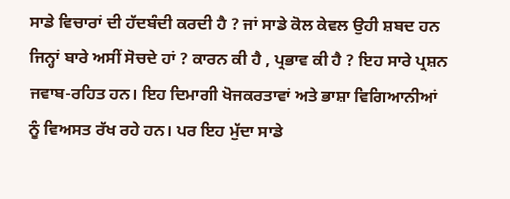ਸਾਡੇ ਵਿਚਾਰਾਂ ਦੀ ਹੱਦਬੰਦੀ ਕਰਦੀ ਹੈ ? ਜਾਂ ਸਾਡੇ ਕੋਲ ਕੇਵਲ ਉਹੀ ਸ਼ਬਦ ਹਨ ਜਿਨ੍ਹਾਂ ਬਾਰੇ ਅਸੀਂ ਸੋਚਦੇ ਹਾਂ ? ਕਾਰਨ ਕੀ ਹੈ , ਪ੍ਰਭਾਵ ਕੀ ਹੈ ? ਇਹ ਸਾਰੇ ਪ੍ਰਸ਼ਨ ਜਵਾਬ-ਰਹਿਤ ਹਨ। ਇਹ ਦਿਮਾਗੀ ਖੋਜਕਰਤਾਵਾਂ ਅਤੇ ਭਾਸ਼ਾ ਵਿਗਿਆਨੀਆਂ ਨੂੰ ਵਿਅਸਤ ਰੱਖ ਰਹੇ ਹਨ। ਪਰ ਇਹ ਮੁੱਦਾ ਸਾਡੇ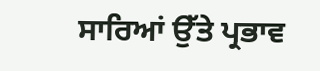ਸਾਰਿਆਂ ਉੱਤੇ ਪ੍ਰਭਾਵ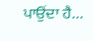ਪਾਉਂਦਾ ਹੈ...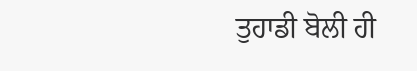ਤੁਹਾਡੀ ਬੋਲੀ ਹੀ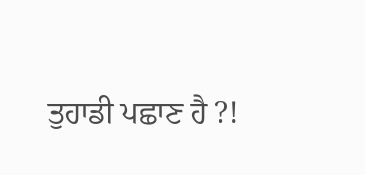ਤੁਹਾਡੀ ਪਛਾਣ ਹੈ ?!